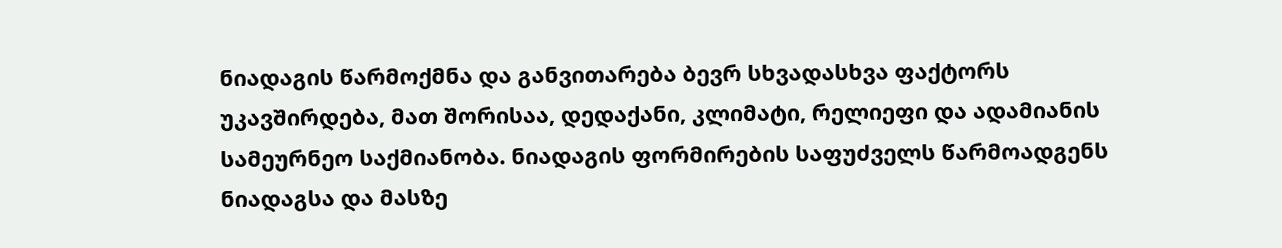ნიადაგის წარმოქმნა და განვითარება ბევრ სხვადასხვა ფაქტორს უკავშირდება, მათ შორისაა, დედაქანი, კლიმატი, რელიეფი და ადამიანის სამეურნეო საქმიანობა. ნიადაგის ფორმირების საფუძველს წარმოადგენს ნიადაგსა და მასზე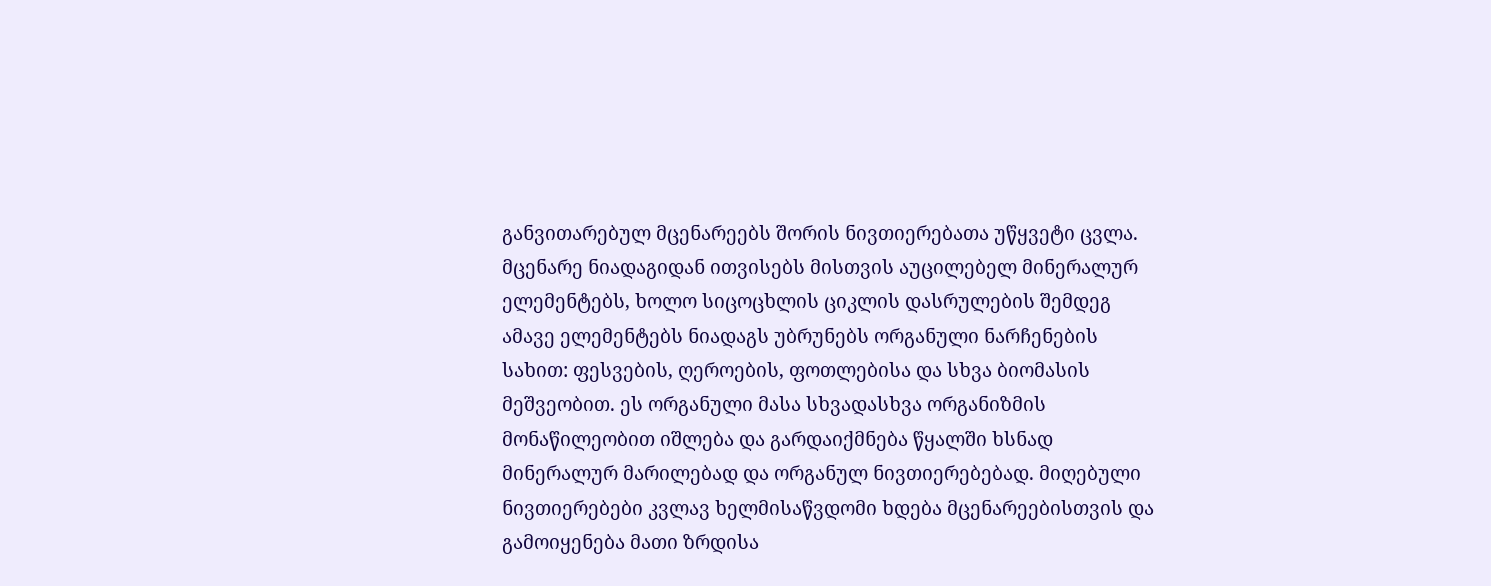განვითარებულ მცენარეებს შორის ნივთიერებათა უწყვეტი ცვლა. მცენარე ნიადაგიდან ითვისებს მისთვის აუცილებელ მინერალურ ელემენტებს, ხოლო სიცოცხლის ციკლის დასრულების შემდეგ ამავე ელემენტებს ნიადაგს უბრუნებს ორგანული ნარჩენების სახით: ფესვების, ღეროების, ფოთლებისა და სხვა ბიომასის მეშვეობით. ეს ორგანული მასა სხვადასხვა ორგანიზმის მონაწილეობით იშლება და გარდაიქმნება წყალში ხსნად მინერალურ მარილებად და ორგანულ ნივთიერებებად. მიღებული ნივთიერებები კვლავ ხელმისაწვდომი ხდება მცენარეებისთვის და გამოიყენება მათი ზრდისა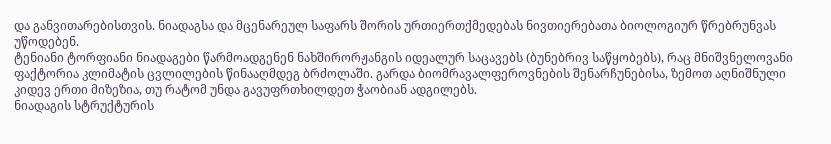და განვითარებისთვის. ნიადაგსა და მცენარეულ საფარს შორის ურთიერთქმედებას ნივთიერებათა ბიოლოგიურ წრებრუნვას უწოდებენ.
ტენიანი ტორფიანი ნიადაგები წარმოადგენენ ნახშირორჟანგის იდეალურ საცავებს (ბუნებრივ საწყობებს), რაც მნიშვნელოვანი ფაქტორია კლიმატის ცვლილების წინააღმდეგ ბრძოლაში. გარდა ბიომრავალფეროვნების შენარჩუნებისა, ზემოთ აღნიშნული კიდევ ერთი მიზეზია, თუ რატომ უნდა გავუფრთხილდეთ ჭაობიან ადგილებს.
ნიადაგის სტრუქტურის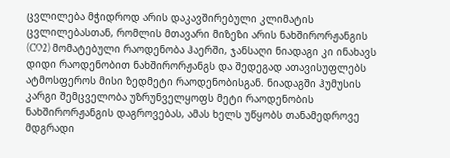ცვლილება მჭიდროდ არის დაკავშირებული კლიმატის ცვლილებასთან, რომლის მთავარი მიზეზი არის ნახშირორჟანგის (CO2) მომატებული რაოდენობა ჰაერში, ჯანსაღი ნიადაგი კი ინახავს დიდი რაოდენობით ნახშირორჟანგს და შედეგად ათავისუფლებს ატმოსფეროს მისი ზედმეტი რაოდენობისგან. ნიადაგში ჰუმუსის კარგი შემცველობა უზრუნველყოფს მეტი რაოდენობის ნახშირორჟანგის დაგროვებას, ამას ხელს უწყობს თანამედროვე მდგრადი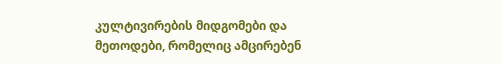კულტივირების მიდგომები და მეთოდები, რომელიც ამცირებენ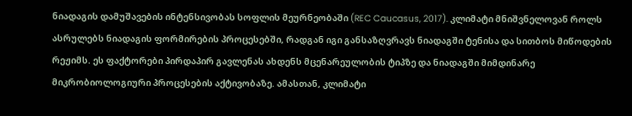ნიადაგის დამუშავების ინტენსივობას სოფლის მეურნეობაში (REC Caucasus, 2017). კლიმატი მნიშვნელოვან როლს ასრულებს ნიადაგის ფორმირების პროცესებში, რადგან იგი განსაზღვრავს ნიადაგში ტენისა და სითბოს მიწოდების რეჟიმს. ეს ფაქტორები პირდაპირ გავლენას ახდენს მცენარეულობის ტიპზე და ნიადაგში მიმდინარე მიკრობიოლოგიური პროცესების აქტივობაზე. ამასთან, კლიმატი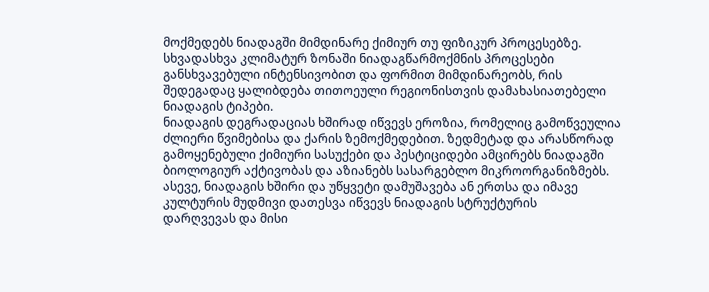მოქმედებს ნიადაგში მიმდინარე ქიმიურ თუ ფიზიკურ პროცესებზე. სხვადასხვა კლიმატურ ზონაში ნიადაგწარმოქმნის პროცესები განსხვავებული ინტენსივობით და ფორმით მიმდინარეობს, რის შედეგადაც ყალიბდება თითოეული რეგიონისთვის დამახასიათებელი ნიადაგის ტიპები.
ნიადაგის დეგრადაციას ხშირად იწვევს ეროზია, რომელიც გამოწვეულია ძლიერი წვიმებისა და ქარის ზემოქმედებით. ზედმეტად და არასწორად გამოყენებული ქიმიური სასუქები და პესტიციდები ამცირებს ნიადაგში ბიოლოგიურ აქტივობას და აზიანებს სასარგებლო მიკროორგანიზმებს. ასევე, ნიადაგის ხშირი და უწყვეტი დამუშავება ან ერთსა და იმავე კულტურის მუდმივი დათესვა იწვევს ნიადაგის სტრუქტურის
დარღვევას და მისი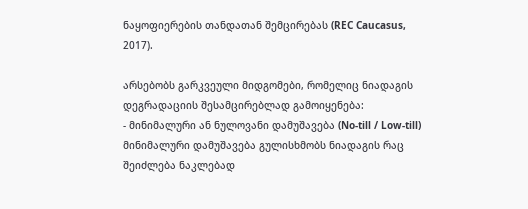ნაყოფიერების თანდათან შემცირებას (REC Caucasus, 2017).

არსებობს გარკვეული მიდგომები, რომელიც ნიადაგის დეგრადაციის შესამცირებლად გამოიყენება:
- მინიმალური ან ნულოვანი დამუშავება (No-till / Low-till)
მინიმალური დამუშავება გულისხმობს ნიადაგის რაც შეიძლება ნაკლებად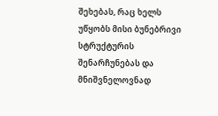შეხებას, რაც ხელს უწყობს მისი ბუნებრივი სტრუქტურის შენარჩუნებას და მნიშვნელოვნად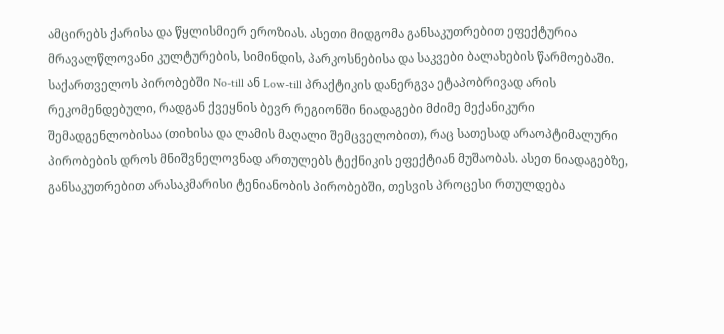ამცირებს ქარისა და წყლისმიერ ეროზიას. ასეთი მიდგომა განსაკუთრებით ეფექტურია მრავალწლოვანი კულტურების, სიმინდის, პარკოსნებისა და საკვები ბალახების წარმოებაში. საქართველოს პირობებში No-till ან Low-till პრაქტიკის დანერგვა ეტაპობრივად არის რეკომენდებული, რადგან ქვეყნის ბევრ რეგიონში ნიადაგები მძიმე მექანიკური შემადგენლობისაა (თიხისა და ლამის მაღალი შემცველობით), რაც სათესად არაოპტიმალური პირობების დროს მნიშვნელოვნად ართულებს ტექნიკის ეფექტიან მუშაობას. ასეთ ნიადაგებზე, განსაკუთრებით არასაკმარისი ტენიანობის პირობებში, თესვის პროცესი რთულდება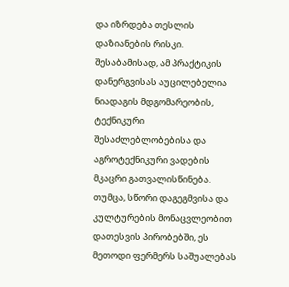და იზრდება თესლის დაზიანების რისკი. შესაბამისად, ამ პრაქტიკის დანერგვისას აუცილებელია ნიადაგის მდგომარეობის, ტექნიკური შესაძლებლობებისა და აგროტექნიკური ვადების მკაცრი გათვალისწინება. თუმცა, სწორი დაგეგმვისა და კულტურების მონაცვლეობით დათესვის პირობებში, ეს მეთოდი ფერმერს საშუალებას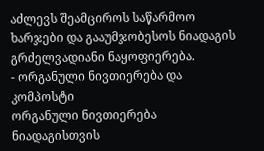აძლევს შეამციროს საწარმოო ხარჯები და გააუმჯობესოს ნიადაგის გრძელვადიანი ნაყოფიერება.
- ორგანული ნივთიერება და კომპოსტი
ორგანული ნივთიერება ნიადაგისთვის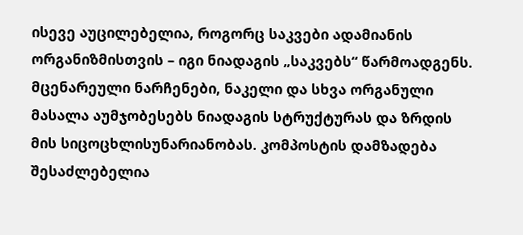ისევე აუცილებელია, როგორც საკვები ადამიანის ორგანიზმისთვის – იგი ნიადაგის „საკვებს“ წარმოადგენს. მცენარეული ნარჩენები, ნაკელი და სხვა ორგანული მასალა აუმჯობესებს ნიადაგის სტრუქტურას და ზრდის მის სიცოცხლისუნარიანობას. კომპოსტის დამზადება შესაძლებელია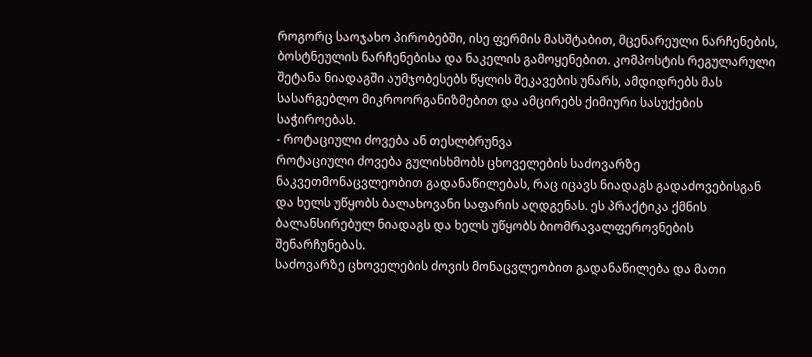როგორც საოჯახო პირობებში, ისე ფერმის მასშტაბით, მცენარეული ნარჩენების, ბოსტნეულის ნარჩენებისა და ნაკელის გამოყენებით. კომპოსტის რეგულარული შეტანა ნიადაგში აუმჯობესებს წყლის შეკავების უნარს, ამდიდრებს მას სასარგებლო მიკროორგანიზმებით და ამცირებს ქიმიური სასუქების საჭიროებას.
- როტაციული ძოვება ან თესლბრუნვა
როტაციული ძოვება გულისხმობს ცხოველების საძოვარზე ნაკვეთმონაცვლეობით გადანაწილებას, რაც იცავს ნიადაგს გადაძოვებისგან და ხელს უწყობს ბალახოვანი საფარის აღდგენას. ეს პრაქტიკა ქმნის ბალანსირებულ ნიადაგს და ხელს უწყობს ბიომრავალფეროვნების შენარჩუნებას.
საძოვარზე ცხოველების ძოვის მონაცვლეობით გადანაწილება და მათი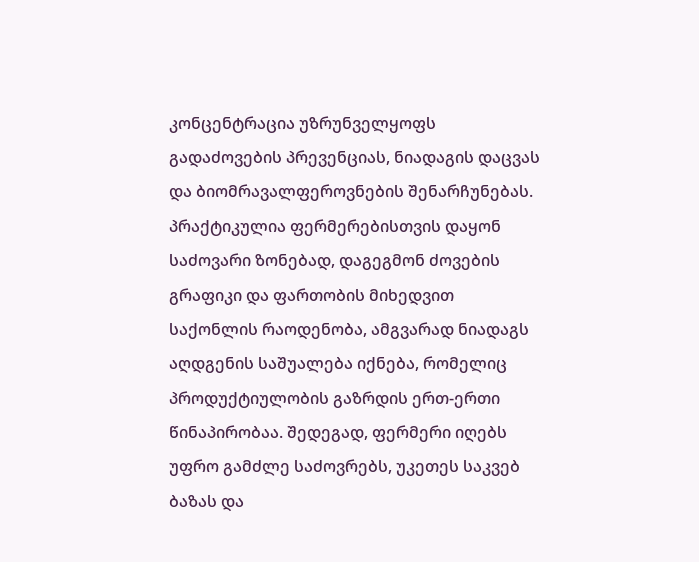კონცენტრაცია უზრუნველყოფს გადაძოვების პრევენციას, ნიადაგის დაცვას და ბიომრავალფეროვნების შენარჩუნებას. პრაქტიკულია ფერმერებისთვის დაყონ საძოვარი ზონებად, დაგეგმონ ძოვების გრაფიკი და ფართობის მიხედვით საქონლის რაოდენობა, ამგვარად ნიადაგს აღდგენის საშუალება იქნება, რომელიც პროდუქტიულობის გაზრდის ერთ-ერთი წინაპირობაა. შედეგად, ფერმერი იღებს უფრო გამძლე საძოვრებს, უკეთეს საკვებ ბაზას და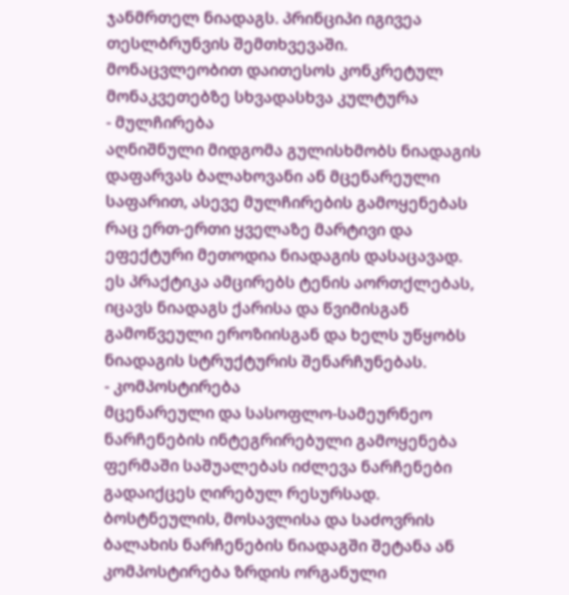ჯანმრთელ ნიადაგს. პრინციპი იგივეა თესლბრუნვის შემთხვევაში. მონაცვლეობით დაითესოს კონკრეტულ მონაკვეთებზე სხვადასხვა კულტურა
- მულჩირება
აღნიშნული მიდგომა გულისხმობს ნიადაგის დაფარვას ბალახოვანი ან მცენარეული საფარით, ასევე მულჩირების გამოყენებას რაც ერთ-ერთი ყველაზე მარტივი და ეფექტური მეთოდია ნიადაგის დასაცავად. ეს პრაქტიკა ამცირებს ტენის აორთქლებას, იცავს ნიადაგს ქარისა და წვიმისგან გამოწვეული ეროზიისგან და ხელს უწყობს ნიადაგის სტრუქტურის შენარჩუნებას.
- კომპოსტირება
მცენარეული და სასოფლო-სამეურნეო ნარჩენების ინტეგრირებული გამოყენება ფერმაში საშუალებას იძლევა ნარჩენები გადაიქცეს ღირებულ რესურსად. ბოსტნეულის, მოსავლისა და საძოვრის ბალახის ნარჩენების ნიადაგში შეტანა ან კომპოსტირება ზრდის ორგანული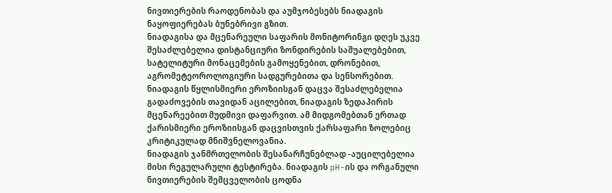ნივთიერების რაოდენობას და აუმჯობესებს ნიადაგის ნაყოფიერებას ბუნებრივი გზით.
ნიადაგისა და მცენარეული საფარის მონიტორინგი დღეს უკვე შესაძლებელია დისტანციური ზონდირების საშუალებებით, სატელიტური მონაცემების გამოყენებით, დრონებით, აგრომეტეოროლოგიური სადგურებითა და სენსორებით. ნიადაგის წყლისმიერი ეროზიისგან დაცვა შესაძლებელია გადაძოვების თავიდან აცილებით, ნიადაგის ზედაპირის მცენარეებით მუდმივი დაფარვით. ამ მიდგომებთან ერთად ქარისმიერი ეროზიისგან დაცვისთვის ქარსაფარი ზოლებიც კრიტიკულად მნიშვნელოვანია.
ნიადაგის ჯანმრთელობის შესანარჩუნებლად -აუცილებელია მისი რეგულარული ტესტირება. ნიადაგის pH-ის და ორგანული ნივთიერების შემცველობის ცოდნა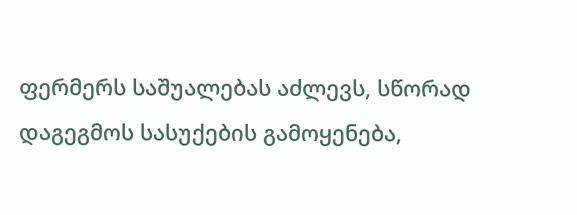ფერმერს საშუალებას აძლევს, სწორად დაგეგმოს სასუქების გამოყენება,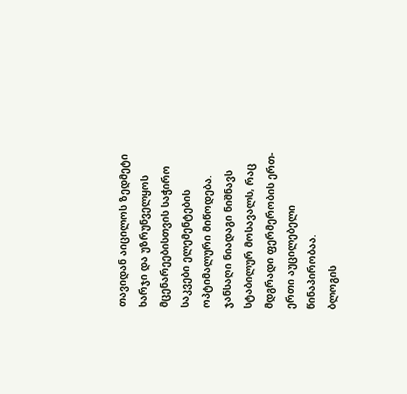თავიდან აიცილოს ზედმეტი ხარჯი და უზრუნველყოს მცენარეებისთვის საჭირო საკვები ელემენტების ოპტიმალური მიწოდება.
ჯანსაღი ნიადაგი ნიშნავს სტაბილურ მოსავალს, რაც მდგრადი ფერმერობის ერთ-ერთი აუცილებელი წინაპირობაა.
ბლოგის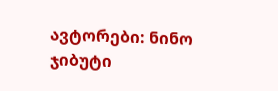ავტორები: ნინო ჯიბუტი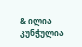& ილია კუნჭულია